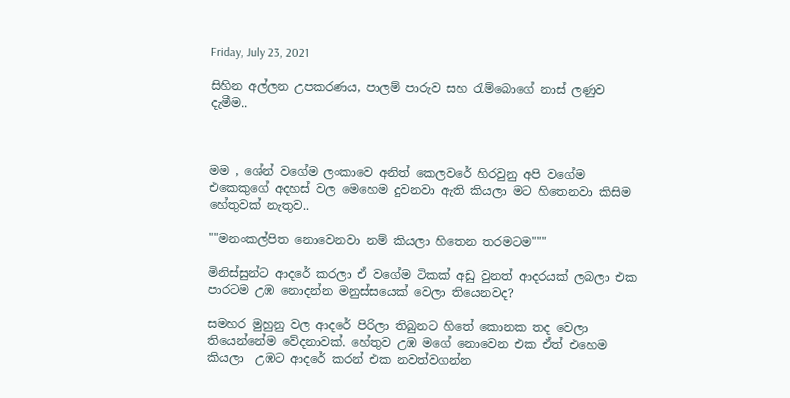Friday, July 23, 2021

සිහින අල්ලන උපකරණය, පාලම් පාරුව සහ රැම්බොගේ නාස් ලණුව දැමීම..



මම , ශේන් වගේම ලංකාවෙ අනිත් කෙලවරේ හිරවුනු අපි වගේම එකෙකුගේ අදහස් වල මෙහෙම දුවනවා ඇති කියලා මට හිතෙනවා කිසිම හේතුවක් නැතුව..

""මනංකල්පිත නොවෙනවා නම් කියලා හිතෙන තරමටම"""

මිනිස්සුන්ට ආදරේ කරලා ඒ වගේම ටිකක් අඩු වුනත් ආදරයක් ලබලා එක පාරටම උඹ නොදන්න මනුස්සයෙක් වෙලා තියෙනවද?

සමහර මුහුනු වල ආදරේ පිරිලා තිබුනට හිතේ කොනක තද වෙලා තියෙන්නේම වේදනාවක්. හේතුව උඹ මගේ නොවෙන එක ඒත් එහෙම කියලා  උඹට ආදරේ කරන් එක නවත්වගන්න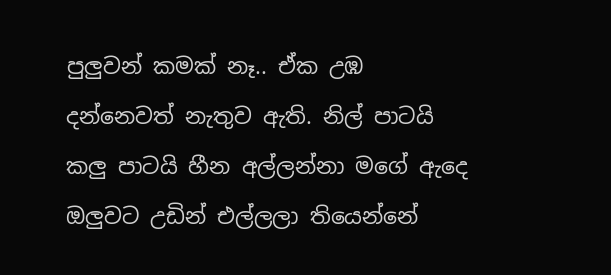පුලුවන් කමක් නෑ.. ඒක උඹ දන්නෙවත් නැතුව ඇති. නිල් පාටයි කලු පාටයි හීන අල්ලන්නා මගේ ඇදෙ ඔලුවට උඩින් එල්ලලා තියෙන්නේ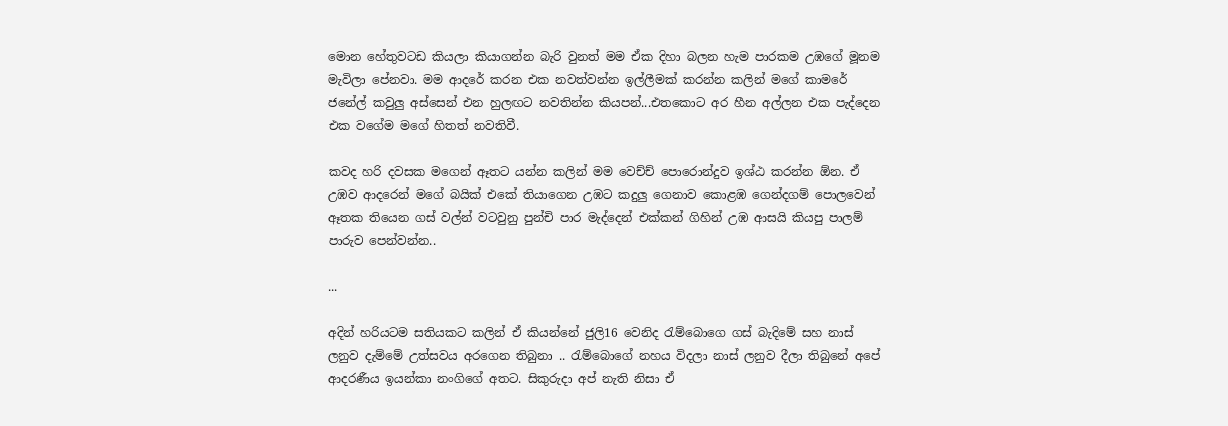මොන හේතුවටඩ කියලා කියාගන්න බැරි වුනත් මම ඒක දිහා බලන හැම පාරකම උඹගේ මූනම මැවිලා පේනවා. මම ආදරේ කරන එක නවත්වන්න ඉල්ලීමක් කරන්න කලින් මගේ කාමරේ ජනේල් කවුලු අස්සෙන් එන හුලඟට නවතින්න කියපන්...එතකොට අර හීන අල්ලන එක පැද්දෙන එක වගේම මගේ හිතත් නවතිවී.

කවද හරි දවසක මගෙන් ඈතට යන්න කලින් මම වෙච්ච් පොරොන්දුව ඉශ්ඨ කරන්න ඕන. ඒ උඹව ආදරෙන් මගේ බයික් එකේ තියාගෙන උඹට කදුලු ගෙනාව කොළඹ ගෙන්දගම් පොලවෙන් ඈතක තියෙන ගස් වල්න් වටවුනු පුන්චි පාර මැද්දෙන් එක්කන් ගිහින් උඹ ආසයි කියපු පාලම් පාරුව පෙන්වන්න..

...

අදින් හරියටම සතියකට කලින් ඒ කියන්නේ ජුලි16 වෙනිද රැම්බොගෙ ගස් බැදිමේ සහ නාස් ලනුව දැම්මේ උත්සවය අරගෙන තිබුනා .. රැම්බොගේ නහය විදලා නාස් ලනුව දීලා තිබුනේ අපේ ආදරණීය ඉයන්කා නංගිගේ අතට. සිකුරුදා අප් නැති නිසා ඒ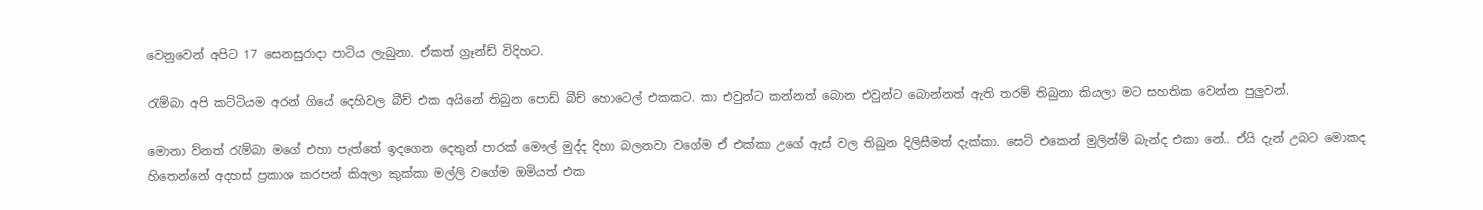වෙනුවෙන් අපිට 17 සෙනසුරාදා පාටිය ලැබුනා. ඒකත් ග්‍රෑන්ඩ් විදිහට.

රැම්බා අපි කට්ටියම අරන් ගියේ දෙහිවල බීච් එක අයිනේ තිබුන පොඩ් බීච් හොටෙල් එකකට. කා එවුන්ට කන්නත් බොන එවුන්ට බොන්නත් ඇති තරම් තිබුනා කියලා මට සහතික වෙන්න පුලුවන්.

මොනා ව්නත් රැම්බා මගේ එහා පැත්තේ ඉදගෙන දෙතුන් පාරක් මෞල් මුද්ද දිහා බලනවා වගේම ඒ එක්කා උගේ ඇස් වල තිබුන දිලිසීමත් දැක්කා. සෙට් එකෙන් මුලින්ම් බැන්ද එකා නේ.. ඒයි දැන් උබට මොකද හිතෙන්නේ අදහස් ප්‍රකාශ කරපන් කිඅලා කුක්කා මල්ලි වගේම ඔමියත් එක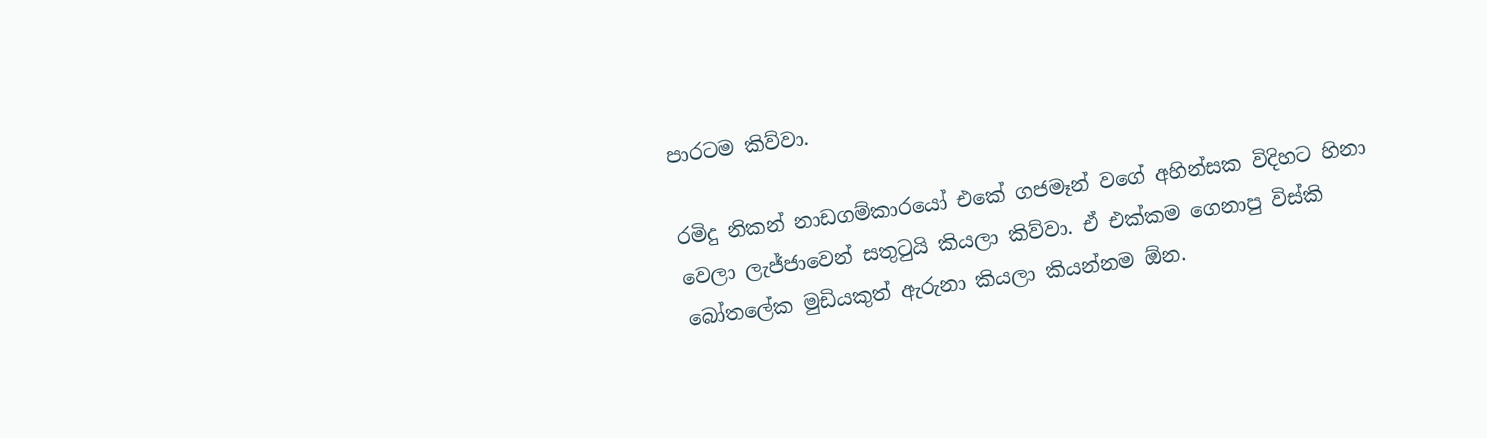පාරටම කිව්වා.

රමිදු නිකන් නාඩගම්කාරයෝ එකේ ගජමෑන් වගේ අහින්සක විදිහට හිනා වෙලා ලැජ්ජාවෙන් සතුටුයි කියලා කිව්වා. ඒ එක්කම ගෙනාපු විස්කි බෝතලේක මුඩියකුත් ඇරුනා කියලා කියන්නම ඕන.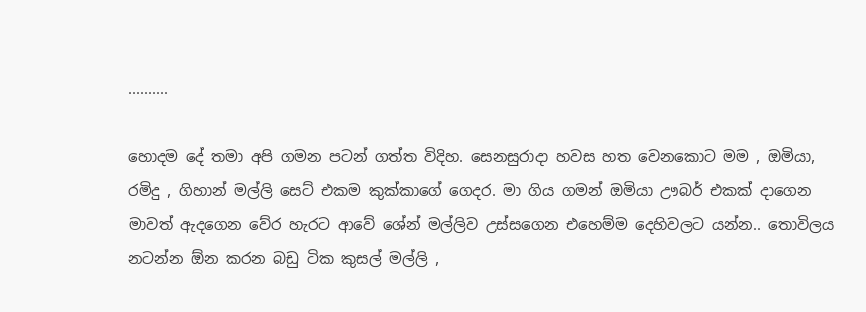..........

හොදම දේ තමා අපි ගමන පටන් ගත්ත විදිහ. සෙනසුරාදා හවස හත වෙනකොට මම , ඔමියා, රමිදු , ගිහාන් මල්ලි සෙට් එකම කුක්කාගේ ගෙදර. මා ගිය ගමන් ඔමියා ඌබර් එකක් දාගෙන මාවත් ඇදගෙන වේර හැරට ආවේ ශේන් මල්ලිව උස්සගෙන එහෙම්ම දෙහිවලට යන්න.. තොවිලය නටන්න ඕන කරන බඩු ටික කුසල් මල්ලි ,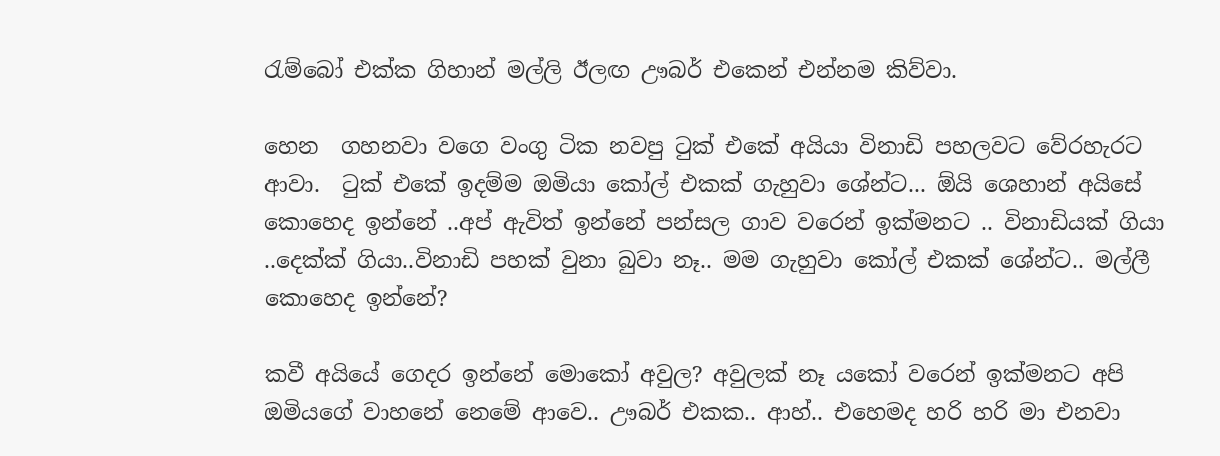රැම්බෝ එක්ක ගිහාන් මල්ලි ඊලඟ ඌබර් එකෙන් එන්නම කිව්වා.

හෙන  ගහනවා වගෙ වංගු ටික නවපු ටුක් එකේ අයියා විනාඩි පහලවට වේරහැරට ආවා.  ටුක් එකේ ඉදම්ම ඔමියා කෝල් එකක් ගැහුවා ශේන්ට... ඕයි ශෙහාන් අයිසේ කොහෙද ඉන්නේ ..අප් ඇවිත් ඉන්නේ පන්සල ගාව වරෙන් ඉක්මනට .. විනාඩියක් ගියා ..දෙක්ක් ගියා..විනාඩි පහක් වුනා බුවා නෑ.. මම ගැහුවා කෝල් එකක් ශේන්ට.. මල්ලී කොහෙද ඉන්නේ?

කවී අයියේ ගෙදර ඉන්නේ මොකෝ අවුල? අවුලක් නෑ යකෝ වරෙන් ඉක්මනට අපි ඔමියගේ වාහනේ නෙමේ ආවෙ.. ඌබර් එකක.. ආහ්.. එහෙමද හරි හරි මා එනවා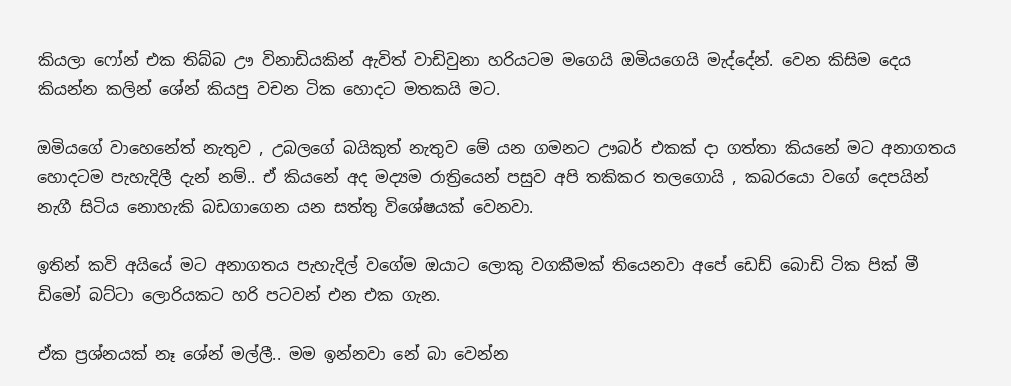කියලා ෆෝන් එක තිබ්බ ඌ විනාඩියකින් ඇවිත් වාඩිවුනා හරියටම මගෙයි ඔමියගෙයි මැද්දේන්. වෙන කිසිම දෙය කියන්න කලින් ශේන් කියපු වචන ටික හොදට මතකයි මට.

ඔමියගේ වාහෙනේත් නැතුව , උබලගේ බයිකුත් නැතුව මේ යන ගමනට ඌබර් එකක් දා ගත්තා කියනේ මට අනාගතය හොදටම පැහැදිලී දැන් නම්.. ඒ කියනේ අද මද්‍යම රාත්‍රියෙන් පසුව අපි තකිකර තලගොයි , කබරයො වගේ දෙපයින් නැගී සිටිය නොහැකි බඩගාගෙන යන සත්තු විශේෂයක් වෙනවා.

ඉතින් කවි අයියේ මට අනාගතය පැහැදිල් වගේම ඔයාට ලොකු වගකීමක් තියෙනවා අපේ ඩෙඩ් බොඩි ටික පික් මී ඩිමෝ බට්ටා ලොරියකට හරි පටවන් එන එක ගැන.

ඒක ප්‍රශ්නයක් නෑ ශේන් මල්ලී.. මම ඉන්නවා නේ බා වෙන්න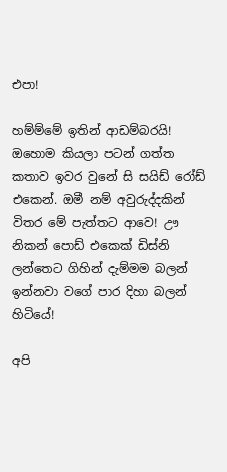එපා!

හම්ම්මේ ඉතින් ආඩම්බරයි! ඔහොම කියලා පටන් ගත්ත කතාව ඉවර වුනේ සි සයිඩ් රෝඩ් එකෙන්. ඔමී නම් අවුරුද්දකින් විතර මේ පැත්තට ආවෙ! ඌ නිකන් පොඩ් එකෙක් ඩිස්නි ලන්තෙට ගිහින් දැම්මම බලන් ඉන්නවා වගේ පාර දිහා බලන් හිටියේ!

අපි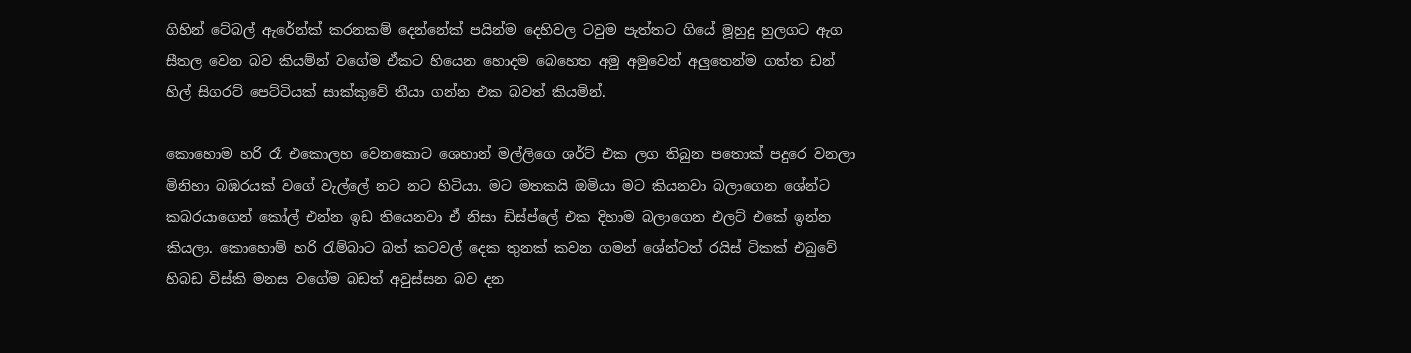ගිහින් ටේබල් ඇරේන්ක් කරනකම් දෙන්නේක් පයින්ම දෙහිවල ටවුම පැත්තට ගියේ මූහුදු හුලගට ඇග සීතල වෙන බව කියම්න් වගේම ඒකට හියෙන හොදම බෙහෙත අමු අමුවෙන් අලුතෙන්ම ගත්ත ඩන් හිල් සිගරට් පෙට්ටියක් සාක්කුවේ තීයා ගන්න එක බවත් කියමින්.

කොහොම හරි රෑ එකොලහ වෙනකොට ශෙහාන් මල්ලිගෙ ශර්ට් එක ලග තිබුන පතොක් පදුරෙ වනලා මිනිහා බඹරයක් වගේ වැල්ලේ නට නට හිටියා. මට මතකයි ඔමියා මට කියනවා බලාගෙන ශේන්ට කබරයාගෙන් කෝල් එන්න ඉඩ තියෙනවා ඒ නිසා ඩිස්ප්ලේ එක දිහාම බලාගෙන එලට් එකේ ඉන්න කියලා. කොහොම් හරි රැම්බාට බත් කටවල් දෙක තුනක් කවන ගමන් ශේන්ටත් රයිස් ටිකක් එබුවේ හිබඩ විස්කි මනස වගේම බඩත් අවුස්සන බව දන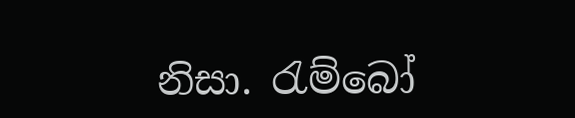නිසා. රැම්බෝ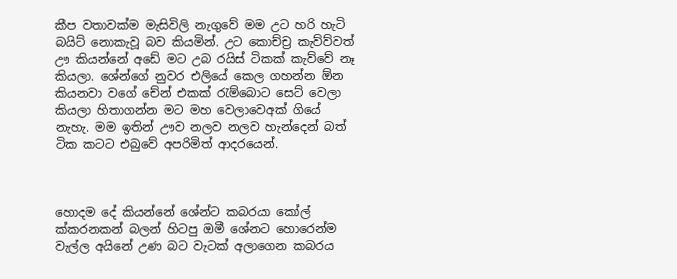කීප වතාවක්ම මැසිවිලි නැගුවේ මම උට හරි හැටි බයිට් නොකැවූ බව කියමින්. උට කොච්ච්‍ර කැව්ව්වත් ඌ කියන්නේ අඩේ මට උබ ‍රයිස් ටිකක් කැව්වේ නෑ කියලා. ශේන්ගේ නුවර එලියේ කෙල ගහන්න ඕන කියනවා වගේ චේන් එකක් රැම්බොට සෙට් වෙලා කියලා හිතාගන්න මට මහ වෙලාවෙඅක් ගියේ නැහැ. මම ඉතින් ඌව නලව නලව හැන්දෙන් බත් ටික කටට එබුවේ අපරිමිත් ආදරයෙන්.



හොදම දේ කියන්නේ ශේන්ට කබරයා කෝල් ක්කරනකන් බලන් හිටපු ඔමී ශේනට හොරෙන්ම වැල්ල අයිනේ උණ බට වැටක් අලාගෙන කබරය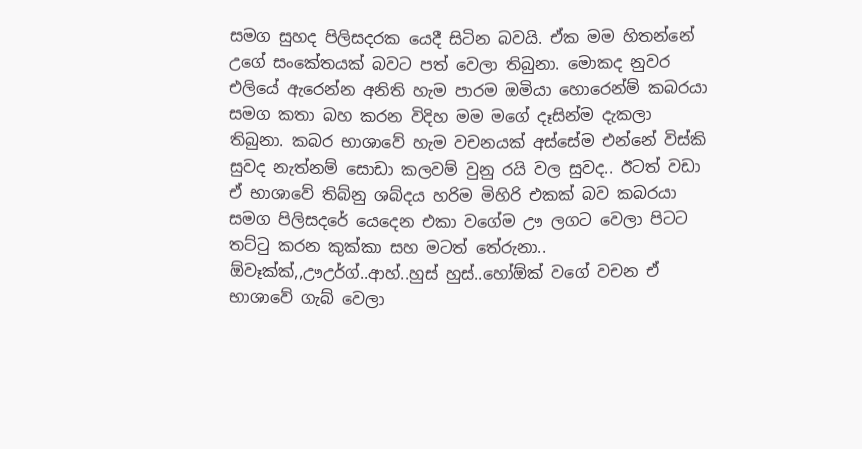සමග සුහද පිලිසදරක යෙදී සිටින බවයි. ඒක මම හිතන්නේ උගේ සංකේතයක් බවට පත් වෙලා තිබුනා. මොකද නුවර එලියේ ඇරෙන්න අනිති හැම පාරම ඔමියා හොරෙන්ම් කබරයා සමග කතා බහ කරන විදිහ මම මගේ දෑසින්ම දැකලා තිබුනා. කබර භාශාවේ හැම වචනයක් අස්සේම එන්නේ විස්කි සුවද නැත්නම් සොඩා කලවම් වුනු රයි වල සුවද.. ඊටත් වඩා ඒ භාශාවේ තිබ්නු ශබ්දය හරිම මිහිරි එකක් බව කබරයා සමග පිලිසදරේ යෙදෙන එකා වගේම ඌ ලගට වෙලා පිටට තට්ටු කරන කුක්කා සහ මටත් තේරුනා.. ඕවෑක්ක්,,ඌඋර්ග්..ආහ්..හුස් හුස්..හෝඕක් වගේ වචන ඒ භාශාවේ ගැබ් වෙලා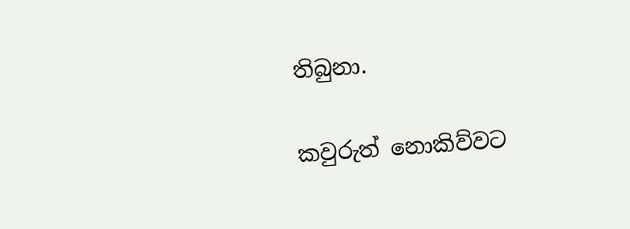තිබුනා.

කවුරුත් නොකිව්වට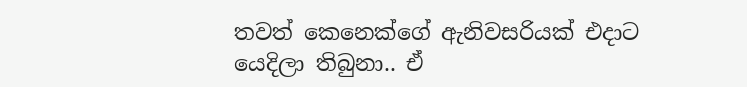තවත් කෙනෙක්ගේ ඇනිවසරියක් එදාට යෙදිලා තිබුනා.. ඒ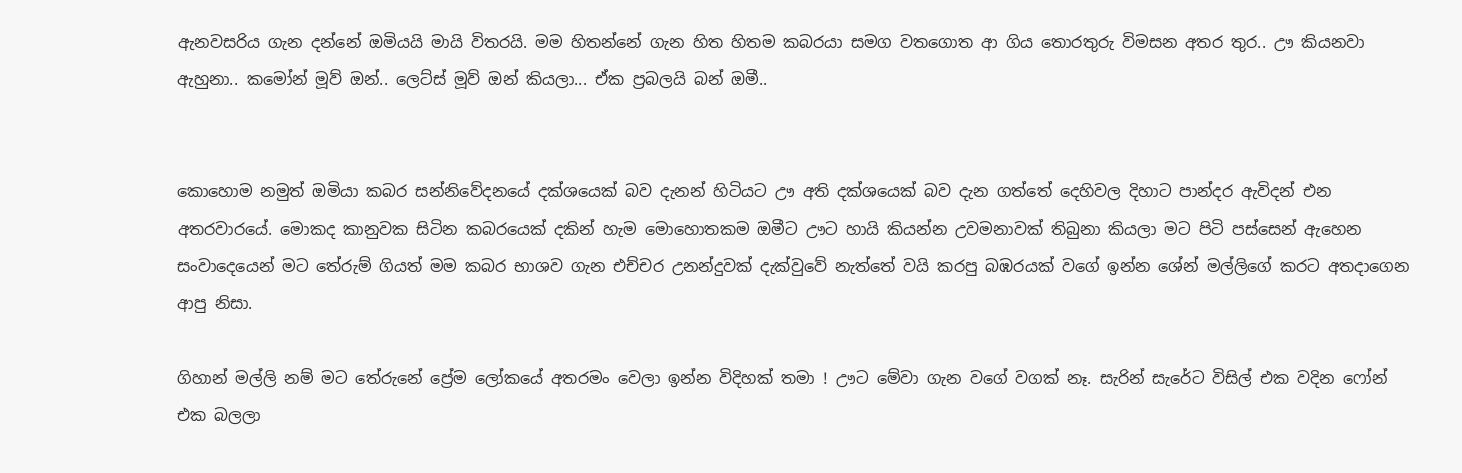ඇනවසරිය ගැන දන්නේ ඔමියයි මායි විතරයි. මම හිතන්නේ ගැන හිත හිතම කබරයා සමග වතගොත ආ ගිය තොරතුරු විමසන අතර තුර.. ඌ කියනවා ඇහුනා.. කමෝන් මූව් ඔන්.. ලෙට්ස් මූව් ඔන් කියලා... ඒක ප්‍රබලයි බන් ඔමී..


කොහොම නමුත් ඔමියා කබර සන්නිවේදනයේ දක්ශයෙක් බව දැනන් හිටියට ඌ අති දක්ශයෙක් බව දැන ගත්තේ දෙහිවල දිහාට පාන්දර ඇවිදන් එන අතරවාරයේ. මොකද කානුවක සිටින කබරයෙක් දකින් හැම මොහොතකම ඔමීට ඌට හායි කියන්න උවමනාවක් තිබුනා කියලා මට පිටි පස්සෙන් ඇහෙන සංවාදෙයෙන් මට තේරුම් ගියත් මම කබර භාශව ගැන එච්චර උනන්දුවක් දැක්වුවේ නැත්තේ වයි කරපු බඹරයක් වගේ ඉන්න ශේන් මල්ලිගේ කරට අතදාගෙන ආපු නිසා.

ගිහාන් මල්ලි නම් මට තේරුනේ ප්‍රේම ලෝකයේ අතරමං වෙලා ඉන්න විදිහක් තමා ! ඌට මේවා ගැන වගේ වගක් නෑ. සැරින් සැරේට විසිල් එක වදින ෆෝන් එක බලලා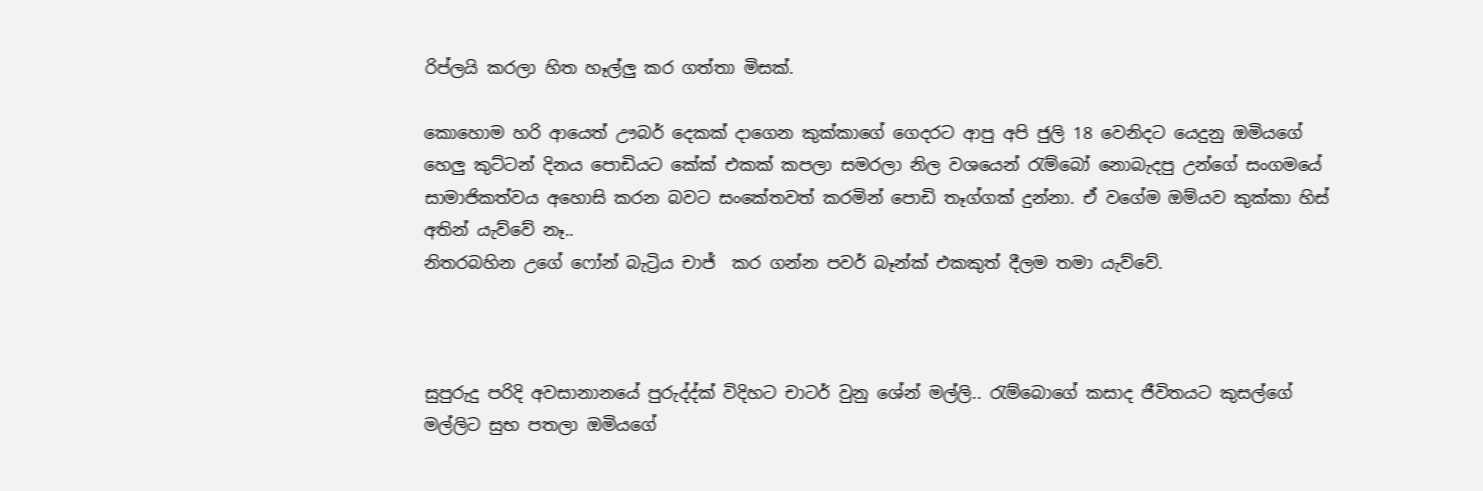රිප්ලයි කරලා හිත හෑල්ලු කර ගත්තා මිසක්.

කොහොම හරි ආයෙත් ඌබර් දෙකක් දාගෙන කුක්කාගේ ගෙදරට ආපු අපි ජුලි 18 වෙනිදට යෙදුනු ඔමියගේ හෙලු කුට්ටන් දිනය පොඩියට කේක් එකක් කපලා සමරලා නිල වශයෙන් රැම්බෝ නොබැදපු උන්ගේ සංගම‍යේ සාමාජිකත්වය අහොසි කරන බවට සංකේතවත් කරමින් පොඩි තෑග්ගක් දුන්නා. ඒ වගේම ඔම්යව කුක්කා හිස් අතින් යැව්වේ නෑ..
නිතරබහින උගේ ෆෝන් බැට්‍රිය චාජ්  කර ගන්න පවර් බෑන්ක් එකකුත් දීලම තමා යැව්වේ.



සුපුරුදු පරිදි අවසානානයේ පුරුද්ද්ක් විදිහට චාටර් වුනු ශේන් මල්ලි.. රැම්බොගේ කසාද ජීවිතයට කුසල්ගේ මල්ලිට සුභ පතලා ඔමියගේ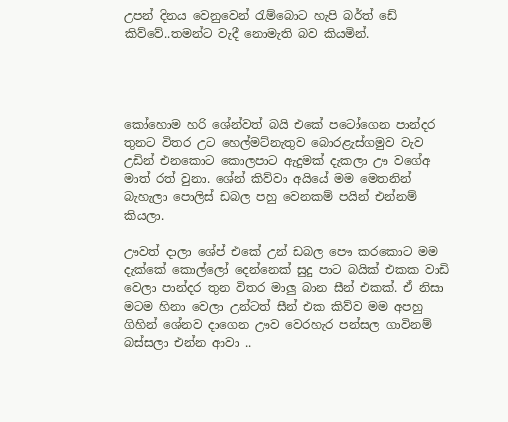උපන් දිනය වෙනුවෙන් රැම්බොට හැපි බර්ත් ඩේ කිව්වේ..තමන්ට වැදී නොමැති බව කියමින්.




කෝහොම හරි ශේන්වත් බයි එකේ පටෝගෙන පාන්දර තුනට විතර උට හෙල්මට්නැතුව බොරළැස්ගමුව වැව උඩින් එනකොට කොලපාට ඇදුමක් දැකලා ඌ වගේඅ මාත් රත් වුනා. ශේන් කිව්වා අයියේ මම මෙතනින් බැහැලා පොලිස් ඩබල පහු වෙනකම් පයින් එන්නම් කියලා.

ඌවත් දාලා ශේප් එකේ උන් ඩබල පෞ කරකොට මම දැක්කේ කොල්ලෝ දෙන්නෙක් සුදු පාට බයික් එකක වාඩි වෙලා පාන්දර තුන විතර මාලු බාන සීන් එකක්. ඒ නිසා මටම හිනා වෙලා උන්ටත් සීන් එක කිව්ව මම අපහු ගිහින් ශේනව දාගෙන ඌව වෙරහැර පන්සල ගාවිනම් බස්සලා එන්න ආවා ..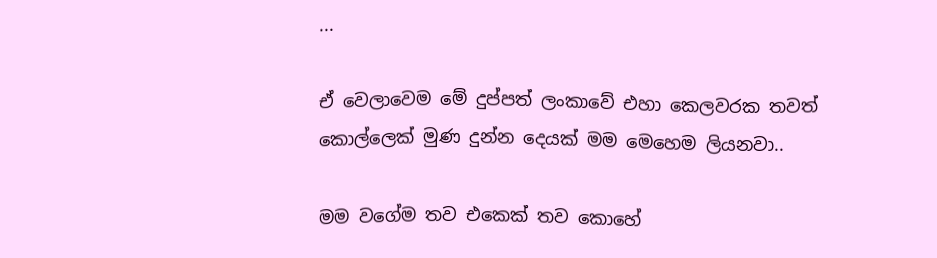...

ඒ වෙලාවෙම මේ දුප්පත් ලංකාවේ එහා කෙලවරක තවත් කොල්ලෙක් මුණ දුන්න දෙයක් මම මෙහෙම ලියනවා..

මම වගේම තව එකෙක් තව කොහේ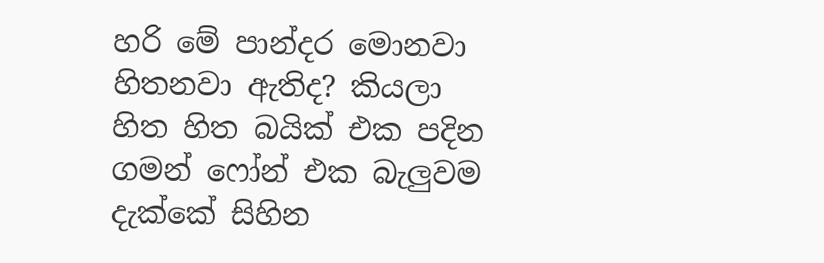හරි මේ පාන්දර මොනවා හිතනවා ඇතිද? කියලා හිත හිත බයික් එක පදින ගමන් ෆෝන් එක බැලුවම දැක්කේ සිහින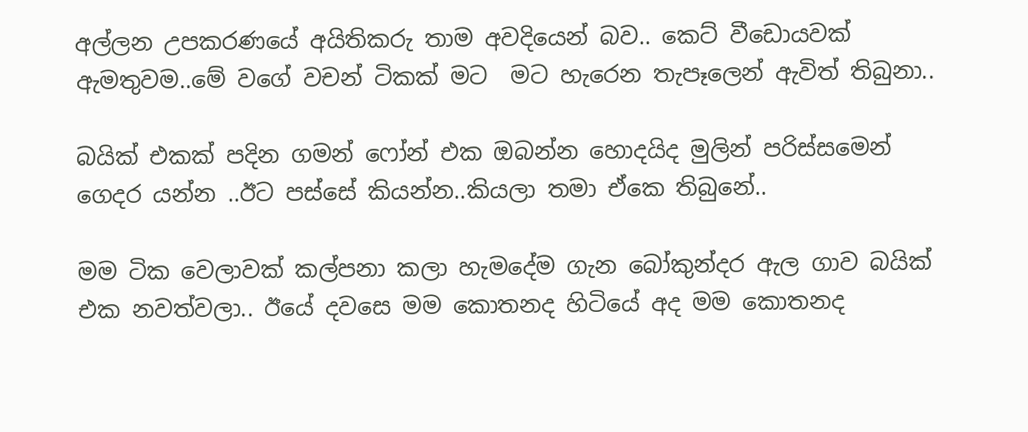අල්ලන උපකරණයේ අයිතිකරු තාම අවදියෙන් බව.. කෙට් වීඩොයවක් ඇමතුවම..මේ වගේ වචන් ටිකක් මට  මට හැරෙන තැපෑලෙන් ඇවිත් තිබුනා..

බයික් එකක් පදින ගමන් ෆෝන් එක ඔබන්න හොදයිද මුලින් පරිස්සමෙන් ගෙදර යන්න ..ඊට පස්සේ කියන්න..කියලා තමා ඒකෙ තිබුනේ..

මම ටික වෙලාවක් කල්පනා කලා හැමදේම ගැන බෝකුන්දර ඇල ගාව බයික් එක නවත්වලා.. ඊයේ දවසෙ මම කොතනද හිටියේ අද මම කොතනද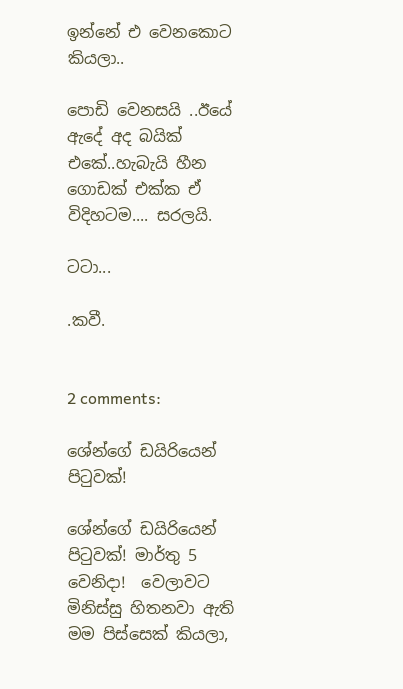ඉන්නේ එ වෙනකොට කියලා..

පොඩි වෙනසයි ..ඊයේ ඇදේ අද බයික් එකේ..හැබැයි හීන ගොඩක් එක්ක ඒ විදිහටම.... සරලයි.

ටටා...

.කවී.


2 comments:

ශේන්ගේ ඩයිරියෙන් පිටුවක්!

ශේන්ගේ ඩයිරියෙන් පිටුවක්! මාර්තු 5 වෙනිදා!  වෙලාවට මිනිස්සු හිතනවා ඇති මම පිස්සෙක් කියලා,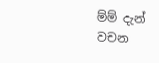ම්ම් දැන් වචන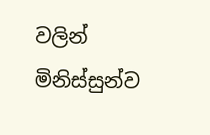වලින් මිනිස්සුන්ව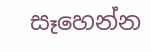සෑහෙන්න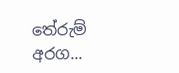තේරුම් අරග...